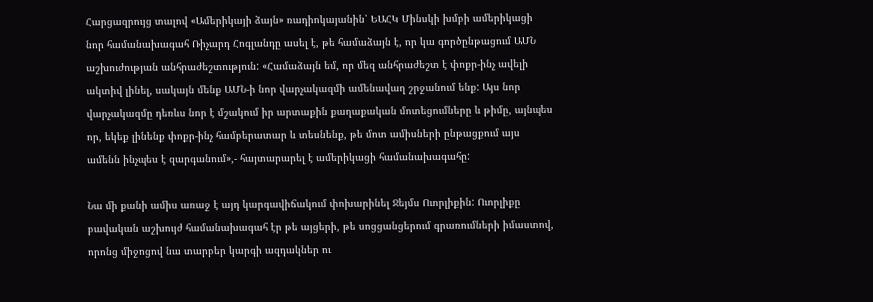Հարցազրույց տալով «Ամերիկայի ձայն» ռադիոկայանին՝ ԵԱՀԿ Մինսկի խմբի ամերիկացի նոր համանախագահ Ռիչարդ Հոգլանդը ասել է, թե համաձայն է, որ կա գործընթացում ԱՄՆ աշխուժության անհրաժեշտություն: «Համաձայն եմ, որ մեզ անհրաժեշտ է փոքր-ինչ ավելի ակտիվ լինել, սակայն մենք ԱՄՆ-ի նոր վարչակազմի ամենավաղ շրջանում ենք: Այս նոր վարչակազմը դեռևս նոր է մշակում իր արտաքին քաղաքական մոտեցումները և թիմը, այնպես որ, եկեք լինենք փոքր-ինչ համբերատար և տեսնենք, թե մոտ ամիսների ընթացքում այս ամենն ինչպես է զարգանում»,- հայտարարել է ամերիկացի համանախագահը:

Նա մի քանի ամիս առաջ է այդ կարգավիճակում փոխարինել Ջեյմս Ուորլիքին: Ուորլիքը բավական աշխույժ համանախագահ էր թե այցերի, թե սոցցանցերում գրառումների իմաստով, որոնց միջոցով նա տարբեր կարգի ազդակներ ու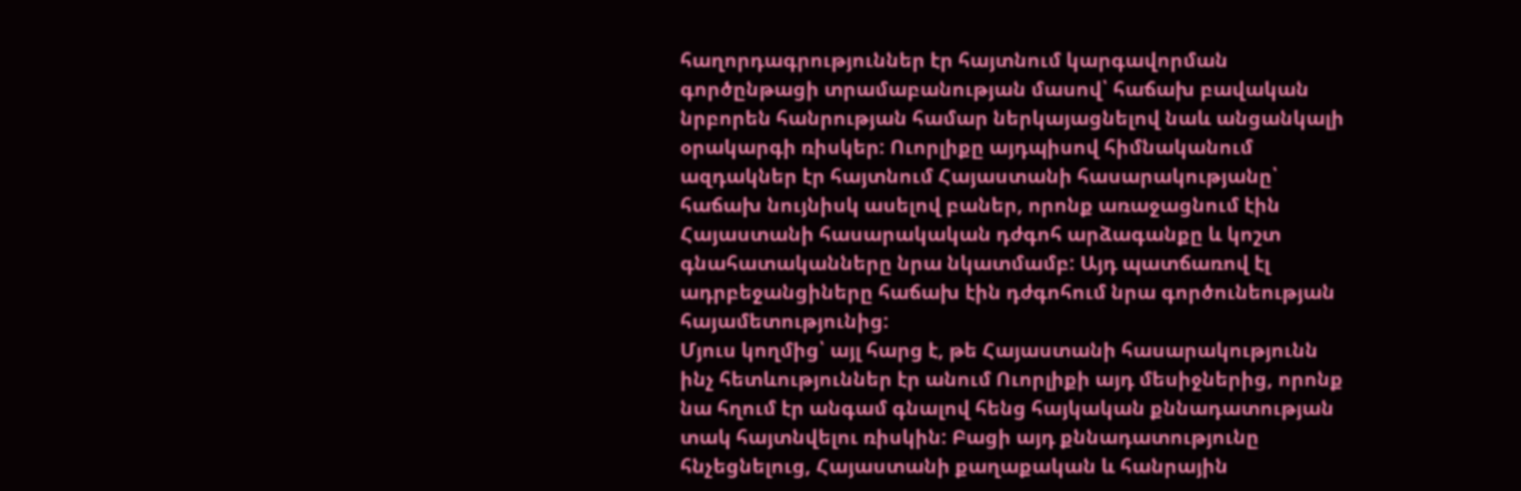հաղորդագրություններ էր հայտնում կարգավորման գործընթացի տրամաբանության մասով՝ հաճախ բավական նրբորեն հանրության համար ներկայացնելով նաև անցանկալի օրակարգի ռիսկեր: Ուորլիքը այդպիսով հիմնականում ազդակներ էր հայտնում Հայաստանի հասարակությանը՝ հաճախ նույնիսկ ասելով բաներ, որոնք առաջացնում էին Հայաստանի հասարակական դժգոհ արձագանքը և կոշտ գնահատականները նրա նկատմամբ: Այդ պատճառով էլ ադրբեջանցիները հաճախ էին դժգոհում նրա գործունեության հայամետությունից:
Մյուս կողմից՝ այլ հարց է, թե Հայաստանի հասարակությունն ինչ հետևություններ էր անում Ուորլիքի այդ մեսիջներից, որոնք նա հղում էր անգամ գնալով հենց հայկական քննադատության տակ հայտնվելու ռիսկին: Բացի այդ քննադատությունը հնչեցնելուց, Հայաստանի քաղաքական և հանրային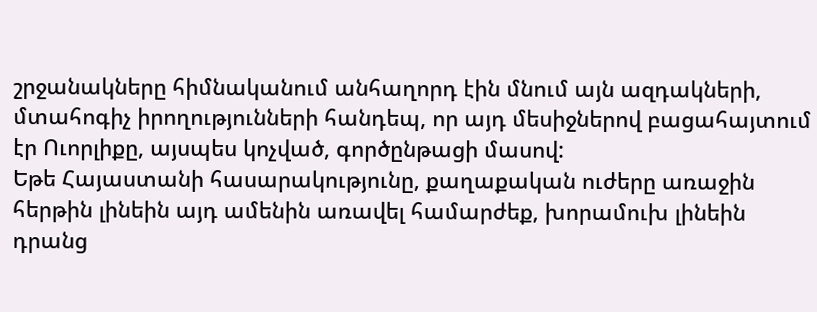շրջանակները հիմնականում անհաղորդ էին մնում այն ազդակների, մտահոգիչ իրողությունների հանդեպ, որ այդ մեսիջներով բացահայտում էր Ուորլիքը, այսպես կոչված, գործընթացի մասով:
Եթե Հայաստանի հասարակությունը, քաղաքական ուժերը առաջին հերթին լինեին այդ ամենին առավել համարժեք, խորամուխ լինեին դրանց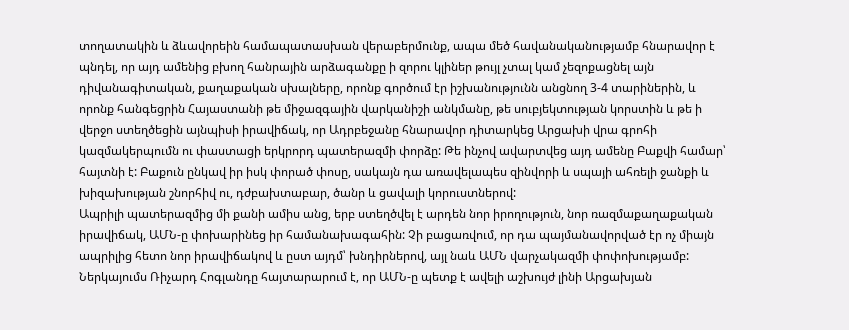տողատակին և ձևավորեին համապատասխան վերաբերմունք, ապա մեծ հավանականությամբ հնարավոր է պնդել, որ այդ ամենից բխող հանրային արձագանքը ի զորու կլիներ թույլ չտալ կամ չեզոքացնել այն դիվանագիտական, քաղաքական սխալները, որոնք գործում էր իշխանությունն անցնող 3-4 տարիներին, և որոնք հանգեցրին Հայաստանի թե միջազգային վարկանիշի անկմանը, թե սուբյեկտության կորստին և թե ի վերջո ստեղծեցին այնպիսի իրավիճակ, որ Ադրբեջանը հնարավոր դիտարկեց Արցախի վրա գրոհի կազմակերպումն ու փաստացի երկրորդ պատերազմի փորձը: Թե ինչով ավարտվեց այդ ամենը Բաքվի համար՝ հայտնի է: Բաքուն ընկավ իր իսկ փորած փոսը, սակայն դա առավելապես զինվորի և սպայի ահռելի ջանքի և խիզախության շնորհիվ ու, դժբախտաբար, ծանր և ցավալի կորուստներով:
Ապրիլի պատերազմից մի քանի ամիս անց, երբ ստեղծվել է արդեն նոր իրողություն, նոր ռազմաքաղաքական իրավիճակ, ԱՄՆ-ը փոխարինեց իր համանախագահին: Չի բացառվում, որ դա պայմանավորված էր ոչ միայն ապրիլից հետո նոր իրավիճակով և ըստ այդմ՝ խնդիրներով, այլ նաև ԱՄՆ վարչակազմի փոփոխությամբ: Ներկայումս Ռիչարդ Հոգլանդը հայտարարում է, որ ԱՄՆ-ը պետք է ավելի աշխույժ լինի Արցախյան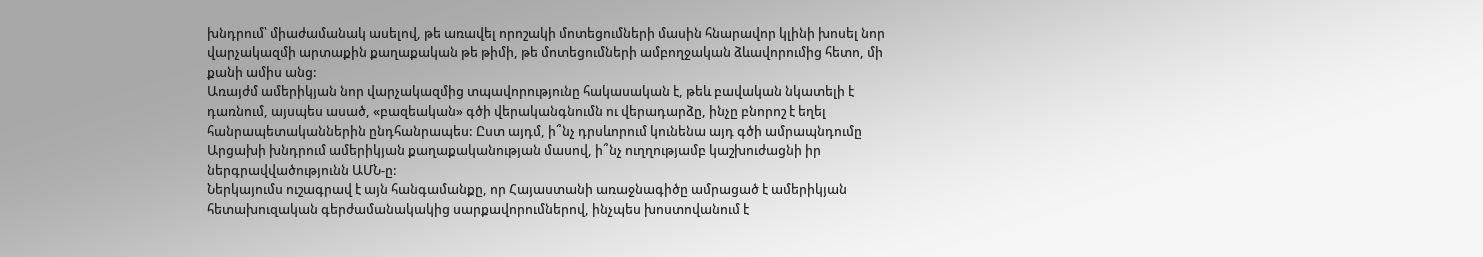խնդրում՝ միաժամանակ ասելով, թե առավել որոշակի մոտեցումների մասին հնարավոր կլինի խոսել նոր վարչակազմի արտաքին քաղաքական թե թիմի, թե մոտեցումների ամբողջական ձևավորումից հետո, մի քանի ամիս անց:
Առայժմ ամերիկյան նոր վարչակազմից տպավորությունը հակասական է, թեև բավական նկատելի է դառնում, այսպես ասած, «բազեական» գծի վերականգնումն ու վերադարձը, ինչը բնորոշ է եղել հանրապետականներին ընդհանրապես: Ըստ այդմ, ի՞նչ դրսևորում կունենա այդ գծի ամրապնդումը Արցախի խնդրում ամերիկյան քաղաքականության մասով, ի՞նչ ուղղությամբ կաշխուժացնի իր ներգրավվածությունն ԱՄՆ-ը:
Ներկայումս ուշագրավ է այն հանգամանքը, որ Հայաստանի առաջնագիծը ամրացած է ամերիկյան հետախուզական գերժամանակակից սարքավորումներով, ինչպես խոստովանում է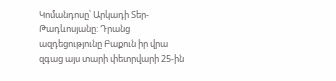Կոմանդոսը՝ Արկադի Տեր-Թադևոսյանը: Դրանց ազդեցությունը Բաքուն իր վրա զգաց այս տարի փետրվարի 25-ին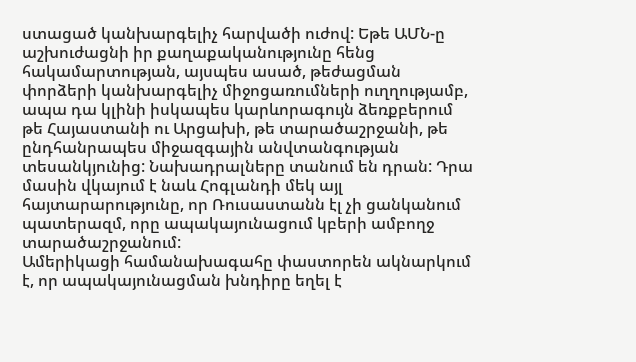ստացած կանխարգելիչ հարվածի ուժով: Եթե ԱՄՆ-ը աշխուժացնի իր քաղաքականությունը հենց հակամարտության, այսպես ասած, թեժացման փորձերի կանխարգելիչ միջոցառումների ուղղությամբ, ապա դա կլինի իսկապես կարևորագույն ձեռքբերում թե Հայաստանի ու Արցախի, թե տարածաշրջանի, թե ընդհանրապես միջազգային անվտանգության տեսանկյունից: Նախադրալները տանում են դրան: Դրա մասին վկայում է նաև Հոգլանդի մեկ այլ հայտարարությունը, որ Ռուսաստանն էլ չի ցանկանում պատերազմ, որը ապակայունացում կբերի ամբողջ տարածաշրջանում:
Ամերիկացի համանախագահը փաստորեն ակնարկում է, որ ապակայունացման խնդիրը եղել է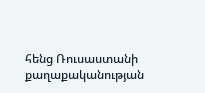հենց Ռուսաստանի քաղաքականության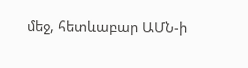մեջ, հետևաբար ԱՄՆ-ի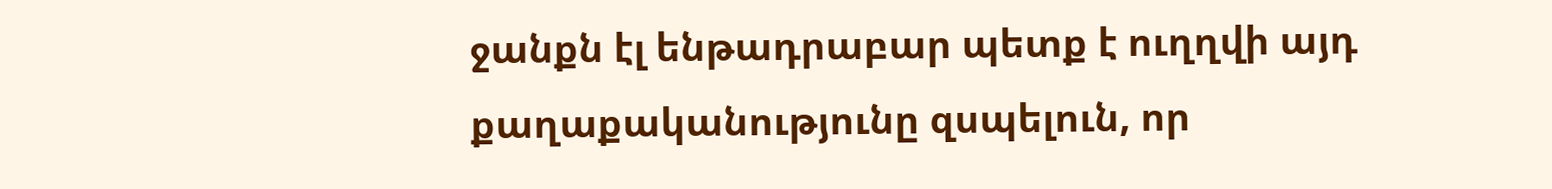ջանքն էլ ենթադրաբար պետք է ուղղվի այդ քաղաքականությունը զսպելուն, որ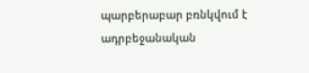պարբերաբար բռնկվում է ադրբեջանական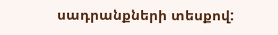սադրանքների տեսքով: